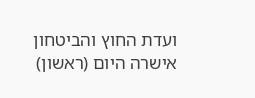ועדת החוץ והביטחון אישרה היום (ראשון)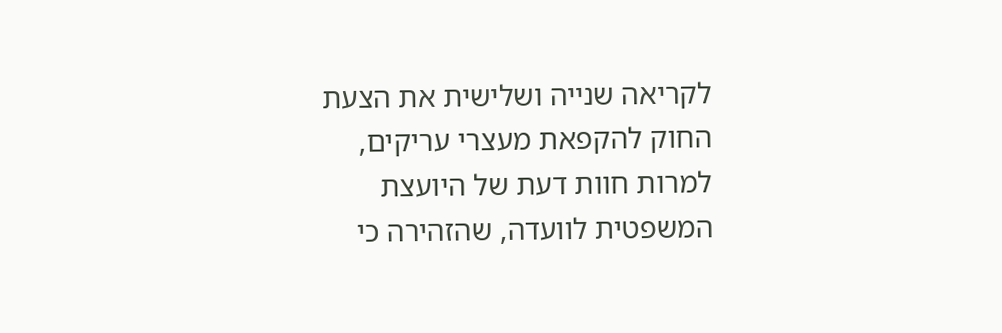לקריאה שנייה ושלישית את הצעת החוק להקפאת מעצרי עריקים, למרות חוות דעת של היועצת המשפטית לוועדה, שהזהירה כי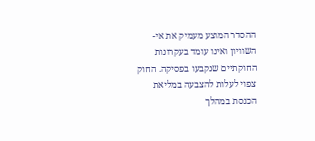ההסדר המוצע מעמיק את אי-השוויון ואינו עומד בעקרונות החוקתיים שנקבעו בפסיקה. החוק צפוי לעלות להצבעה במליאת הכנסת במהלך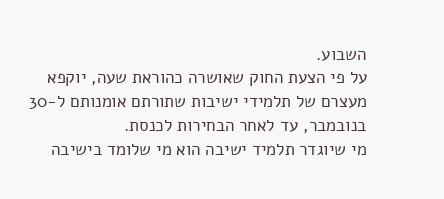השבוע.
על פי הצעת החוק שאושרה כהוראת שעה, יוקפא מעצרם של תלמידי ישיבות שתורתם אומנותם ל-30 בנובמבר, עד לאחר הבחירות לכנסת.
מי שיוגדר תלמיד ישיבה הוא מי שלומד בישיבה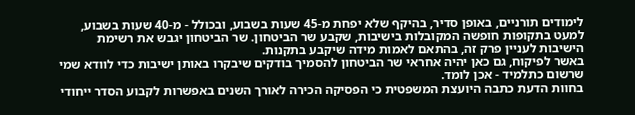לימודים תורניים, באופן סדיר, בהיקף שלא יפחת מ-45 שעות בשבוע, ובכולל - מ-40 שעות בשבוע, למעט בתקופות חופשה המקובלות בישיבות, שקבע שר הביטחון. שר הביטחון יגבש את רשימת הישיבות לעניין פרק זה, בהתאם לאמות מידה שיקבע בתקנות.
באשר לפיקוח, גם כאן יהיה אחראי שר הביטחון להסמיך בודקים שיבקרו באותן ישיבות כדי לוודא שמי שרשום כתלמיד - אכן לומד.
בחוות הדעת כתבה היועצת המשפטית כי הפסיקה הכירה לאורך השנים באפשרות לקבוע הסדר ייחודי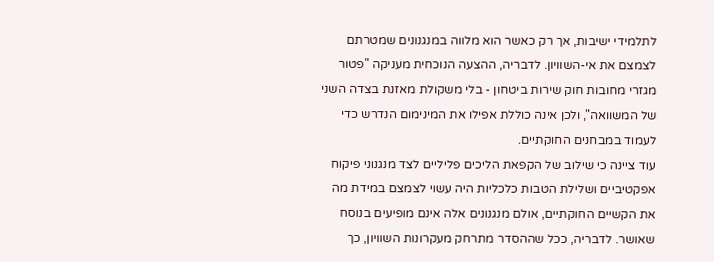לתלמידי ישיבות, אך רק כאשר הוא מלווה במנגנונים שמטרתם לצמצם את אי-השוויון. לדבריה, ההצעה הנוכחית מעניקה "פטור מגזרי מחובות חוק שירות ביטחון - בלי משקולת מאזנת בצדה השני של המשוואה", ולכן אינה כוללת אפילו את המינימום הנדרש כדי לעמוד במבחנים החוקתיים.
עוד ציינה כי שילוב של הקפאת הליכים פליליים לצד מנגנוני פיקוח אפקטיביים ושלילת הטבות כלכליות היה עשוי לצמצם במידת מה את הקשיים החוקתיים, אולם מנגנונים אלה אינם מופיעים בנוסח שאושר. לדבריה, ככל שההסדר מתרחק מעקרונות השוויון, כך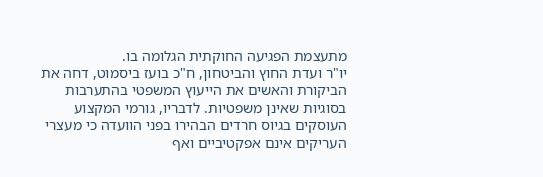מתעצמת הפגיעה החוקתית הגלומה בו.
יו"ר ועדת החוץ והביטחון, ח"כ בועז ביסמוט, דחה את הביקורת והאשים את הייעוץ המשפטי בהתערבות בסוגיות שאינן משפטיות. לדבריו, גורמי המקצוע העוסקים בגיוס חרדים הבהירו בפני הוועדה כי מעצרי העריקים אינם אפקטיביים ואף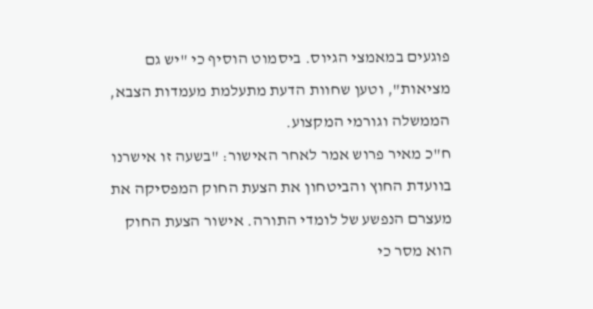פוגעים במאמצי הגיוס. ביסמוט הוסיף כי "יש גם מציאות", וטען שחוות הדעת מתעלמת מעמדות הצבא, הממשלה וגורמי המקצוע.
ח"כ מאיר פרוש אמר לאחר האישור: "בשעה זו אישרנו בוועדת החוץ והביטחון את הצעת החוק המפסיקה את מעצרם הנפשע של לומדי התורה. אישור הצעת החוק הוא מסר כי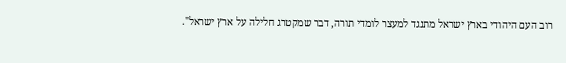רוב העם היהודי בארץ ישראל מתנגד למעצר לומדי תורה, דבר שמקטרג חלילה על ארץ ישראל".